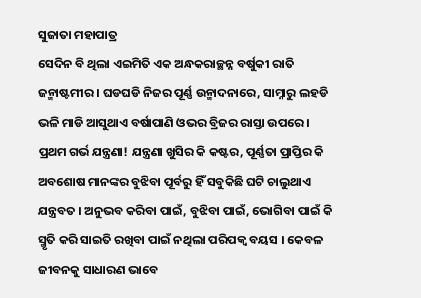ସୁଜାତା ମହାପାତ୍ର
ସେଦିନ ବି ଥିଲା ଏଇମିତି ଏକ ଅନ୍ଧକରାଚ୍ଛନ୍ନ ବର୍ଷୁକୀ ରାତି ଜନ୍ମାଷ୍ଟମୀର । ଘଡଘଡି ନିଜର ପୂର୍ଣ୍ଣ ଉନ୍ମାଦନାରେ, ସାମ୍ନାରୁ ଲହଡି ଭଳି ମାଡି ଆସୁଥାଏ ବର୍ଷାପାଣି ଓଭର ବ୍ରିଜର ରାସ୍ତା ଉପରେ ।
ପ୍ରଥମ ଗର୍ଭ ଯନ୍ତ୍ରଣା! ଯନ୍ତ୍ରଣା ଖୁସିର କି କଷ୍ଟର, ପୂର୍ଣ୍ଣତା ପ୍ରାପ୍ତିର କି ଅବଶୋଷ ମାନଙ୍କର ବୁଝିବା ପୂର୍ବରୁ ହିଁ ସବୁକିଛି ଘଟି ଚାଲୁଥାଏ ଯନ୍ତ୍ରବତ । ଅନୁଭବ କରିବା ପାଇଁ, ବୁଝିବା ପାଇଁ, ଭୋଗିବା ପାଇଁ କି ସ୍ମୃତି କରି ସାଇତି ରଖିବା ପାଇଁ ନଥିଲା ପରିପକ୍ୱ ବୟସ । କେବଳ ଜୀବନକୁ ସାଧାରଣ ଭାବେ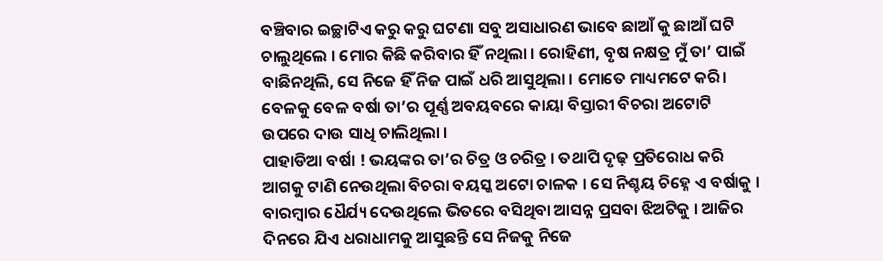ବଞ୍ଚିବାର ଇଚ୍ଛାଟିଏ କରୁ କରୁ ଘଟଣା ସବୁ ଅସାଧାରଣ ଭାବେ ଛାଆଁ କୁ ଛାଆଁ ଘଟି ଚାଲୁଥିଲେ । ମୋର କିଛି କରିବାର ହିଁ ନଥିଲା । ରୋହିଣୀ, ବୃଷ ନକ୍ଷତ୍ର ମୁଁ ତା’ ପାଇଁ ବାଛିନଥିଲି, ସେ ନିଜେ ହିଁ ନିଜ ପାଇଁ ଧରି ଆସୁଥିଲା । ମୋତେ ମାଧ୍ୟମଟେ କରି। ବେଳକୁ ବେଳ ବର୍ଷା ତା’ର ପୂର୍ଣ୍ଣ ଅବୟବରେ କାୟା ବିସ୍ତାରୀ ବିଚରା ଅଟୋଟି ଉପରେ ଦାଉ ସାଧି ଚାଲିଥିଲା ।
ପାହାଡିଆ ବର୍ଷା ! ଭୟଙ୍କର ତା’ର ଚିତ୍ର ଓ ଚରିତ୍ର । ତଥାପି ଦୃଢ଼ ପ୍ରତିରୋଧ କରି ଆଗକୁ ଟାଣି ନେଉଥିଲା ବିଚରା ବୟସ୍କ ଅଟୋ ଚାଳକ । ସେ ନିଶ୍ଚୟ ଚିହ୍ନେ ଏ ବର୍ଷାକୁ । ବାରମ୍ବାର ଧୈର୍ଯ୍ୟ ଦେଉଥିଲେ ଭିତରେ ବସିଥିବା ଆସନ୍ନ ପ୍ରସବା ଝିଅଟିକୁ । ଆଜିର ଦିନରେ ଯିଏ ଧରାଧାମକୁ ଆସୁଛନ୍ତି ସେ ନିଜକୁ ନିଜେ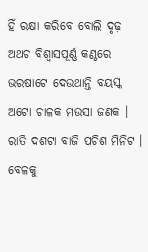ହିଁ ରକ୍ଷା କରିବେ ବୋଲି ଦୃଢ଼ ଅଥଚ ବିଶ୍ୱାସପୂର୍ଣ୍ଣ କଣ୍ଠରେ ଭରଷାଟେ ଦେଉଥାନ୍ତି ବୟସ୍କ ଅଟୋ ଚାଳକ ମଉସା ଜଣକ ।
ରାତି ଦଶଟା ବାଜି ପଚିଶ ମିନିଟ । ବେଳକୁ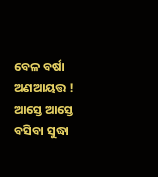ବେଳ ବର୍ଷା ଅଣଆୟତ୍ତ ! ଆସ୍ତେ ଆସ୍ତେ ବସିବା ସୁଦ୍ଧା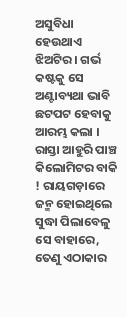ଅସୁବିଧା ହେଉଥାଏ ଝିଅଟିର । ଗର୍ଭ କଷ୍ଟକୁ ସେ ଅଣ୍ଟାବ୍ୟଥା ଭାବି ଛଟପଟ ହେବାକୁ ଆରମ୍ଭ କଲା । ରାସ୍ତା ଆହୁରି ପାଞ୍ଚ କିଲୋମିଟର ବାକି ! ରାୟଗଡ଼ାରେ ଜନ୍ମ ହୋଇଥିଲେ ସୁଦ୍ଧା ପିଲାବେଳୁ ସେ ବାହାରେ, ତେଣୁ ଏଠାକାର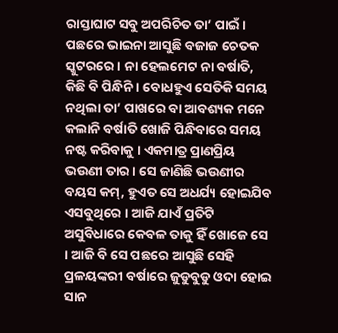ରାସ୍ତାଘାଟ ସବୁ ଅପରିଚିତ ତା’ ପାଇଁ । ପଛରେ ଭାଇନା ଆସୁଛି ବଜାଜ ଚେତକ ସ୍କୁଟରରେ । ନା ହେଲମେଟ ନା ବର୍ଷାତି, କିଛି ବି ପିନ୍ଧିନି । ବୋଧହୁଏ ସେତିକି ସମୟ ନଥିଲା ତା’ ପାଖରେ ବା ଆବଶ୍ୟକ ମନେ କଲାନି ବର୍ଷାତି ଖୋଜି ପିନ୍ଧିବାରେ ସମୟ ନଷ୍ଟ କରିବାକୁ । ଏକମାତ୍ର ପ୍ରାଣପ୍ରିୟ ଭଉଣୀ ତାର । ସେ ଜାଣିଛି ଭଉଣୀର ବୟସ କମ୍, ହୁଏତ ସେ ଅଧର୍ଯ୍ୟ ହୋଇଯିବ ଏସବୁଥିରେ । ଆଜି ଯାଏଁ ପ୍ରତିଟି ଅସୁବିଧାରେ କେବଳ ତାକୁ ହିଁ ଖୋଜେ ସେ । ଆଜି ବି ସେ ପଛରେ ଆସୁଛି ସେହି ପ୍ରଳୟଙ୍କରୀ ବର୍ଷାରେ ଜୁଡୁବୁଡୁ ଓଦା ହୋଇ ସାନ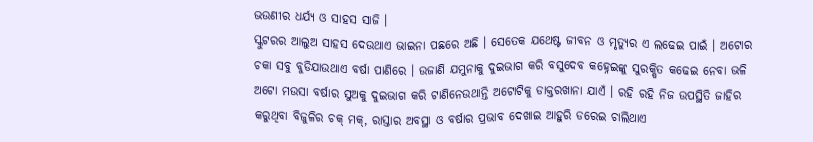ଭଉଣୀର ଧର୍ଯ୍ୟ ଓ ସାହସ ସାଜି ।
ସ୍କୁଟରର ଆଲୁଅ ସାହସ ଦେଉଥାଏ ଭାଇନା ପଛରେ ଅଛି । ସେତେକ ଯଥେଷ୍ଟ ଜୀବନ ଓ ମୃତ୍ୟୁର ଏ ଲଢେଇ ପାଇଁ । ଅଟୋର ଚକା ସବୁ ବୁଡିଯାଉଥାଏ ବର୍ଷା ପାଣିରେ । ଉଜାଣି ଯମୁନାକୁ ଦୁଇଭାଗ କରି ବସୁଦେବ କହ୍ନେଇଙ୍କୁ ସୁରକ୍ଷିତ କଢେଇ ନେବା ଭଳି ଅଟୋ ମଉସା ବର୍ଷାର ସୁଅକୁ ଦୁଇଭାଗ କରି ଟାଣିନେଉଥାନ୍ତି ଅଟୋଟିକୁ ଡାକ୍ତରଖାନା ଯାଏଁ । ରହି ରହି ନିଜ ଉପସ୍ଥିତି ଜାହିର କରୁଥିବା ବିଜୁଳିର ଚକ୍ ମକ୍, ରାସ୍ତାର ଅବସ୍ଥା ଓ ବର୍ଷାର ପ୍ରଭାବ ଦେଖାଇ ଆହୁରି ଡରେଇ ଚାଲିଥାଏ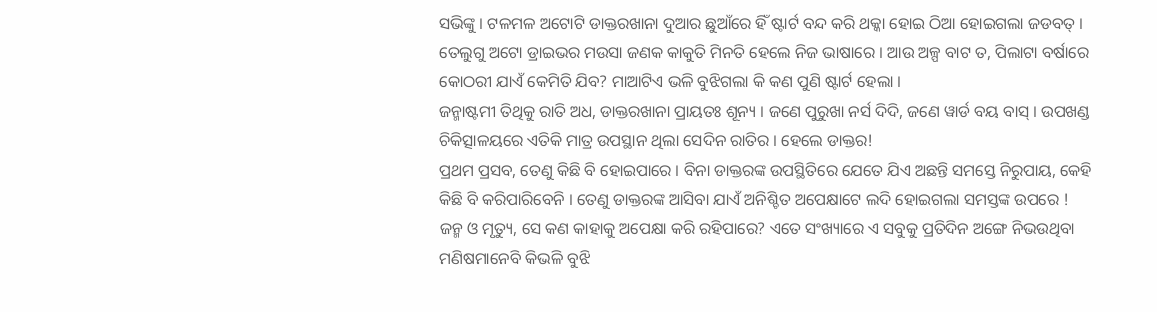ସଭିଙ୍କୁ । ଟଳମଳ ଅଟୋଟି ଡାକ୍ତରଖାନା ଦୁଆର ଛୁଆଁରେ ହିଁ ଷ୍ଟାର୍ଟ ବନ୍ଦ କରି ଥକ୍କା ହୋଇ ଠିଆ ହୋଇଗଲା ଜଡବତ୍ । ତେଲୁଗୁ ଅଟୋ ଡ୍ରାଇଭର ମଉସା ଜଣକ କାକୁତି ମିନତି ହେଲେ ନିଜ ଭାଷାରେ । ଆଉ ଅଳ୍ପ ବାଟ ତ, ପିଲାଟା ବର୍ଷାରେ କୋଠରୀ ଯାଏଁ କେମିତି ଯିବ? ମାଆଟିଏ ଭଳି ବୁଝିଗଲା କି କଣ ପୁଣି ଷ୍ଟାର୍ଟ ହେଲା ।
ଜନ୍ମାଷ୍ଟମୀ ତିଥିକୁ ରାତି ଅଧ, ଡାକ୍ତରଖାନା ପ୍ରାୟତଃ ଶୂନ୍ୟ । ଜଣେ ପୁରୁଖା ନର୍ସ ଦିଦି, ଜଣେ ୱାର୍ଡ ବୟ ବାସ୍ । ଉପଖଣ୍ଡ ଚିକିତ୍ସାଳୟରେ ଏତିକି ମାତ୍ର ଉପସ୍ଥାନ ଥିଲା ସେଦିନ ରାତିର । ହେଲେ ଡାକ୍ତର!
ପ୍ରଥମ ପ୍ରସବ, ତେଣୁ କିଛି ବି ହୋଇପାରେ । ବିନା ଡାକ୍ତରଙ୍କ ଉପସ୍ଥିତିରେ ଯେତେ ଯିଏ ଅଛନ୍ତି ସମସ୍ତେ ନିରୁପାୟ, କେହି କିଛି ବି କରିପାରିବେନି । ତେଣୁ ଡାକ୍ତରଙ୍କ ଆସିବା ଯାଏଁ ଅନିଶ୍ଚିତ ଅପେକ୍ଷାଟେ ଲଦି ହୋଇଗଲା ସମସ୍ତଙ୍କ ଉପରେ !
ଜନ୍ମ ଓ ମୃତ୍ୟୁ, ସେ କଣ କାହାକୁ ଅପେକ୍ଷା କରି ରହିପାରେ? ଏତେ ସଂଖ୍ୟାରେ ଏ ସବୁକୁ ପ୍ରତିଦିନ ଅଙ୍ଗେ ନିଭଉଥିବା ମଣିଷମାନେବି କିଭଳି ବୁଝି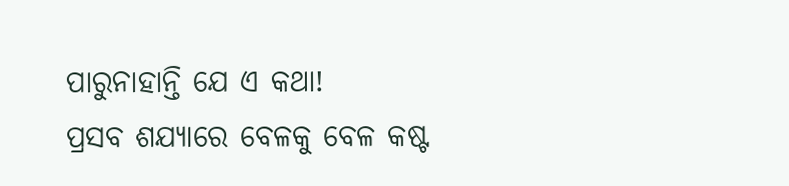ପାରୁନାହାନ୍ତି ଯେ ଏ କଥା!
ପ୍ରସବ ଶଯ୍ୟାରେ ବେଳକୁ ବେଳ କଷ୍ଟ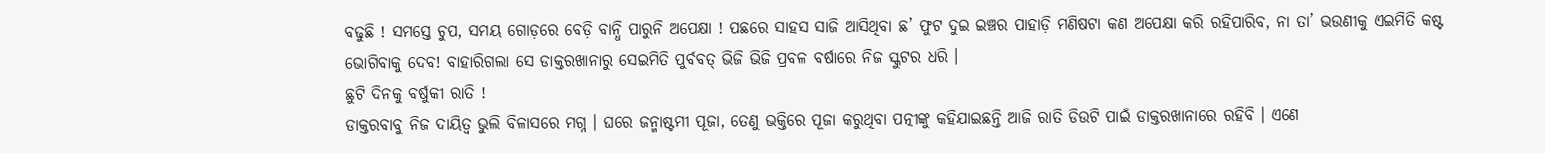ବଢୁଛି ! ସମସ୍ତେ ଚୁପ, ସମୟ ଗୋଡ଼ରେ ବେଡ଼ି ବାନ୍ଧି ପାରୁନି ଅପେକ୍ଷା ! ପଛରେ ସାହସ ସାଜି ଆସିଥିବା ଛ’ ଫୁଟ ଦୁଇ ଇଞ୍ଚର ପାହାଡ଼ି ମଣିଷଟା କଣ ଅପେକ୍ଷା କରି ରହିପାରିବ, ନା ତା’ ଭଉଣୀକୁ ଏଇମିତି କଷ୍ଟ ଭୋଗିବାକୁ ଦେବ! ବାହାରିଗଲା ସେ ଡାକ୍ତରଖାନାରୁ ସେଇମିତି ପୁର୍ବବତ୍ ଭିଜି ଭିଜି ପ୍ରବଳ ବର୍ଷାରେ ନିଜ ସ୍କୁଟର ଧରି ।
ଛୁଟି ଦିନକୁ ବର୍ଷୁକୀ ରାତି !
ଡାକ୍ତରବାବୁ ନିଜ ଦାୟିତ୍ୱ ଭୁଲି ବିଳାସରେ ମଗ୍ନ । ଘରେ ଜନ୍ମାଷ୍ଟମୀ ପୂଜା, ତେଣୁ ଭକ୍ତିରେ ପୂଜା କରୁଥିବା ପତ୍ନୀଙ୍କୁ କହିଯାଇଛନ୍ତି ଆଜି ରାତି ଡିଉଟି ପାଇଁ ଡାକ୍ତରଖାନାରେ ରହିବି । ଏଣେ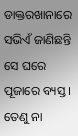ଡାକ୍ତରଖାନାରେ ସଭିଏଁ ଜାଣିଛନ୍ତି ସେ ଘରେ ପୂଜାରେ ବ୍ୟସ୍ତ । ତେଣୁ ନା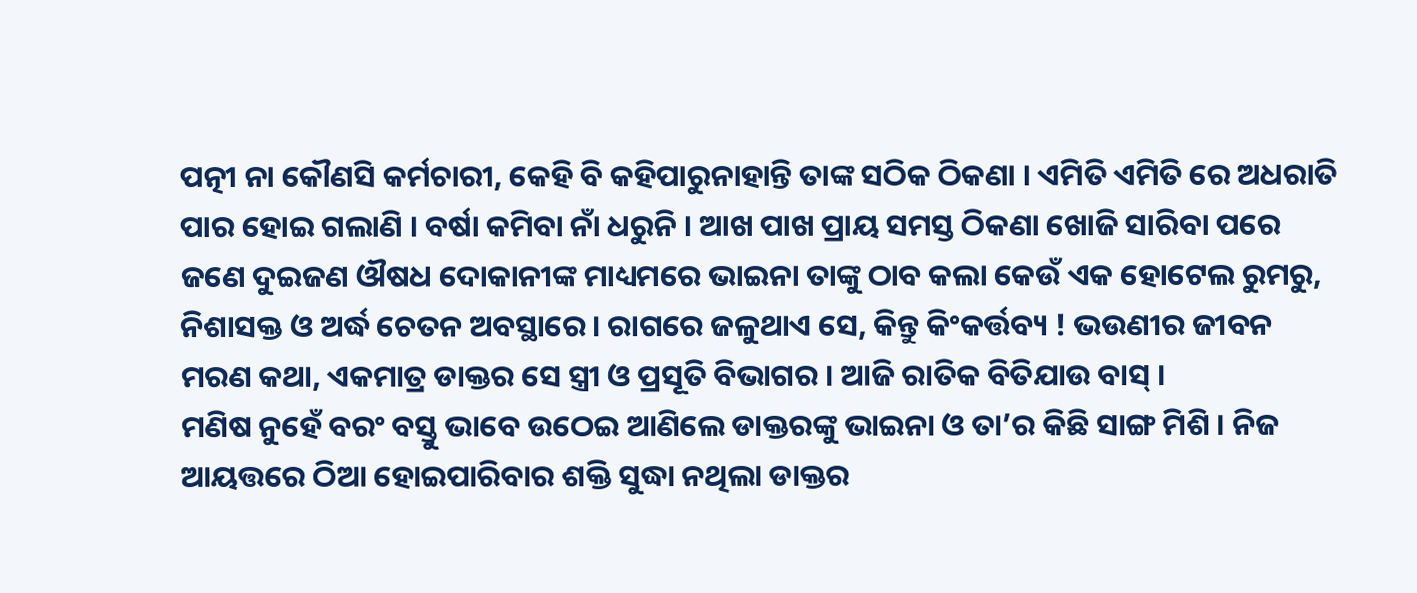ପତ୍ନୀ ନା କୌଣସି କର୍ମଚାରୀ, କେହି ବି କହିପାରୁନାହାନ୍ତି ତାଙ୍କ ସଠିକ ଠିକଣା । ଏମିତି ଏମିତି ରେ ଅଧରାତି ପାର ହୋଇ ଗଲାଣି । ବର୍ଷା କମିବା ନାଁ ଧରୁନି । ଆଖ ପାଖ ପ୍ରାୟ ସମସ୍ତ ଠିକଣା ଖୋଜି ସାରିବା ପରେ ଜଣେ ଦୁଇଜଣ ଔଷଧ ଦୋକାନୀଙ୍କ ମାଧ୍ୟମରେ ଭାଇନା ତାଙ୍କୁ ଠାବ କଲା କେଉଁ ଏକ ହୋଟେଲ ରୁମରୁ, ନିଶାସକ୍ତ ଓ ଅର୍ଦ୍ଧ ଚେତନ ଅବସ୍ଥାରେ। ରାଗରେ ଜଳୁଥାଏ ସେ, କିନ୍ତୁ କିଂକର୍ତ୍ତବ୍ୟ ! ଭଉଣୀର ଜୀବନ ମରଣ କଥା, ଏକମାତ୍ର ଡାକ୍ତର ସେ ସ୍ତ୍ରୀ ଓ ପ୍ରସୂତି ବିଭାଗର । ଆଜି ରାତିକ ବିତିଯାଉ ବାସ୍ ।
ମଣିଷ ନୁହେଁ ବରଂ ବସ୍ତୁ ଭାବେ ଉଠେଇ ଆଣିଲେ ଡାକ୍ତରଙ୍କୁ ଭାଇନା ଓ ତା’ର କିଛି ସାଙ୍ଗ ମିଶି । ନିଜ ଆୟତ୍ତରେ ଠିଆ ହୋଇପାରିବାର ଶକ୍ତି ସୁଦ୍ଧା ନଥିଲା ଡାକ୍ତର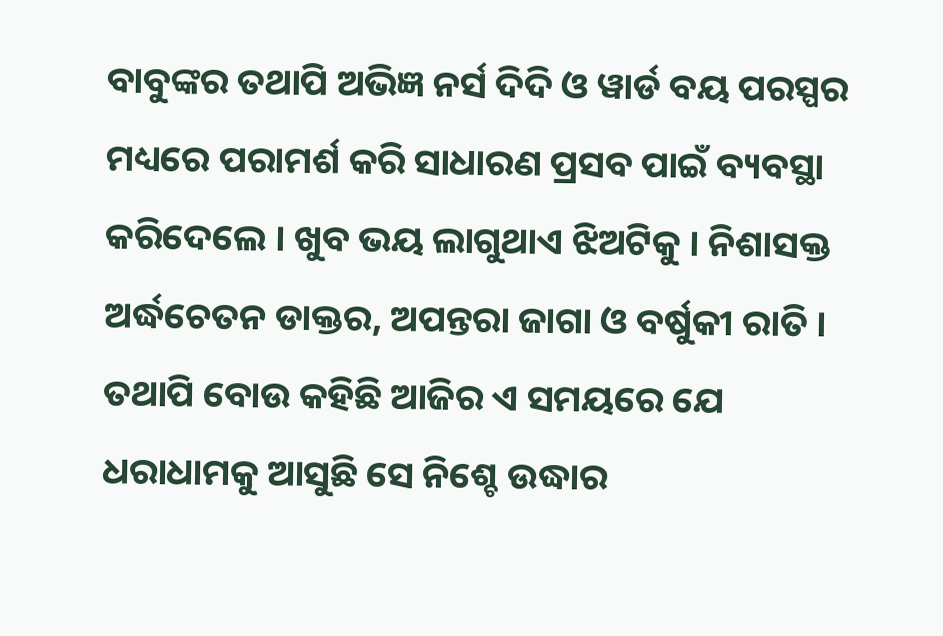ବାବୁଙ୍କର ତଥାପି ଅଭିଜ୍ଞ ନର୍ସ ଦିଦି ଓ ୱାର୍ଡ ବୟ ପରସ୍ପର ମଧ୍ୟରେ ପରାମର୍ଶ କରି ସାଧାରଣ ପ୍ରସବ ପାଇଁ ବ୍ୟବସ୍ଥା କରିଦେଲେ । ଖୁବ ଭୟ ଲାଗୁଥାଏ ଝିଅଟିକୁ । ନିଶାସକ୍ତ ଅର୍ଦ୍ଧଚେତନ ଡାକ୍ତର, ଅପନ୍ତରା ଜାଗା ଓ ବର୍ଷୁକୀ ରାତି । ତଥାପି ବୋଉ କହିଛି ଆଜିର ଏ ସମୟରେ ଯେ ଧରାଧାମକୁ ଆସୁଛି ସେ ନିଶ୍ଚେ ଉଦ୍ଧାର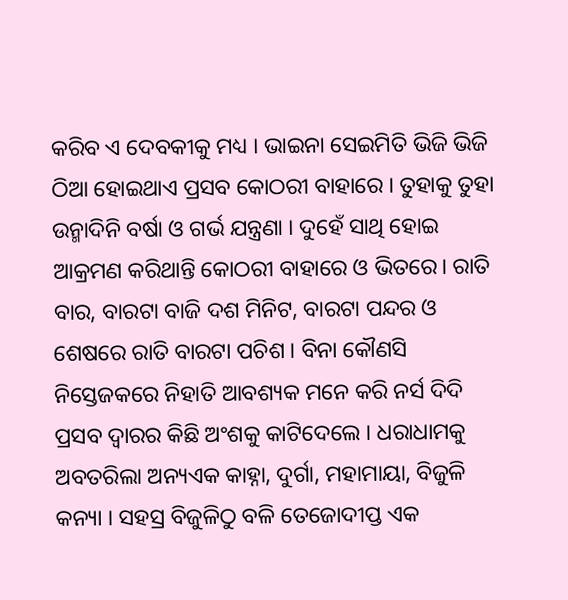କରିବ ଏ ଦେବକୀକୁ ମଧ୍ୟ । ଭାଇନା ସେଇମିତି ଭିଜି ଭିଜି ଠିଆ ହୋଇଥାଏ ପ୍ରସବ କୋଠରୀ ବାହାରେ । ତୁହାକୁ ତୁହା ଉନ୍ମାଦିନି ବର୍ଷା ଓ ଗର୍ଭ ଯନ୍ତ୍ରଣା । ଦୁହେଁ ସାଥି ହୋଇ ଆକ୍ରମଣ କରିଥାନ୍ତି କୋଠରୀ ବାହାରେ ଓ ଭିତରେ। ରାତି ବାର, ବାରଟା ବାଜି ଦଶ ମିନିଟ, ବାରଟା ପନ୍ଦର ଓ ଶେଷରେ ରାତି ବାରଟା ପଚିଶ । ବିନା କୌଣସି ନିସ୍ତେଜକରେ ନିହାତି ଆବଶ୍ୟକ ମନେ କରି ନର୍ସ ଦିଦି ପ୍ରସବ ଦ୍ୱାରର କିଛି ଅଂଶକୁ କାଟିଦେଲେ । ଧରାଧାମକୁ ଅବତରିଲା ଅନ୍ୟଏକ କାହ୍ନା, ଦୁର୍ଗା, ମହାମାୟା, ବିଜୁଳି କନ୍ୟା । ସହସ୍ର ବିଜୁଳିଠୁ ବଳି ତେଜୋଦୀପ୍ତ ଏକ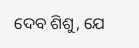ଦେବ ଶିଶୁ, ଯେ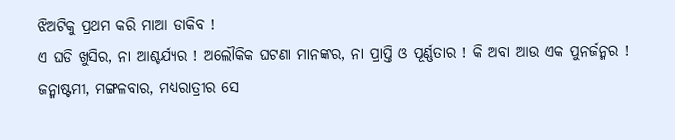ଝିଅଟିକୁ ପ୍ରଥମ କରି ମାଆ ଡାକିବ !
ଏ ଘଡି ଖୁସିର, ନା ଆଶ୍ଚର୍ଯ୍ୟର ! ଅଲୌକିକ ଘଟଣା ମାନଙ୍କର, ନା ପ୍ରାପ୍ତି ଓ ପୂର୍ଣ୍ଣତାର ! କି ଅବା ଆଉ ଏକ ପୁନର୍ଜନ୍ମର ! ଜନ୍ମାଷ୍ଟମୀ, ମଙ୍ଗଳବାର, ମଧ୍ୟରାତ୍ରୀର ସେ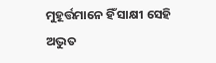ମୁହୂର୍ତ୍ତମାନେ ହିଁ ସାକ୍ଷୀ ସେହି ଅଦ୍ଭୁତ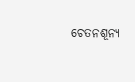ଚେତନଶୂନ୍ୟ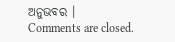ଅନୁଭବର ।
Comments are closed.